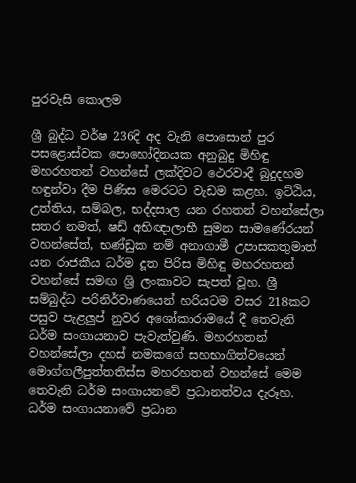පුරවැසි කොලම

ශ්‍රී බුද්ධ වර්ෂ 236දි අද වැනි පොසොන් පුර පසළොස්වක පොහෝදිනයක අනුබුදු මිහිඳු මහරහතන් වහන්සේ ලක්දිවට ථෙරවාදී බුදුදහම හඳුන්වා දීම පිණිස මෙරටට වැඩම කළහ. ඉට්ඨිය, උත්තිය, සම්බල, භද්දසාල යන රහතන් වහන්සේලා සතර නමත්, ෂඩ් අභිඥාලාභී සුමන සාමණේරයන් වහන්සේත්, භණ්ඩුක නම් අනාගාමී උපාසකතුමාත් යන රාජකීය ධර්ම දූත පිරිස මිහිඳු මහරහතන් වහන්සේ සමඟ ශ්‍රි ලංකාවට සැපත් වූහ. ශ්‍රී සම්බුද්ධ පරිනිර්වාණයෙන් හරියටම වසර 218කට පසුව පැළලුප් නුවර අශෝකාරාමයේ දී තෙවැනි ධර්ම සංගායනාව පැවැත්වුණි. මහරහතන් වහන්සේලා දහස් නමකගේ සහභාගිත්වයෙන් මොග්ගලීපුත්තතිස්ස මහරහතන් වහන්සේ මෙම තෙවැනි ධර්ම සංගායනවේ ප්‍රධානත්වය දැරූහ. ධර්ම සංගායනාවේ ප්‍රධාන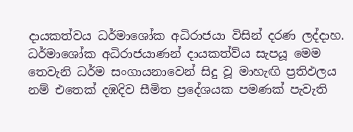දායකත්වය ධර්මාශෝක අධිරාජයා විසින් දරණ ලද්දාහ. ධර්මාශෝක අධිරාජයාණන් දායකත්ව්ය සැපයූ මෙම තෙවැනි ධර්ම සංගායනාවෙන් සිදු වූ මාහැඟි ප්‍රතිඵලය නම් එතෙක් දඹදිව සීමිත ප්‍රදේශයක පමණක් පැවැති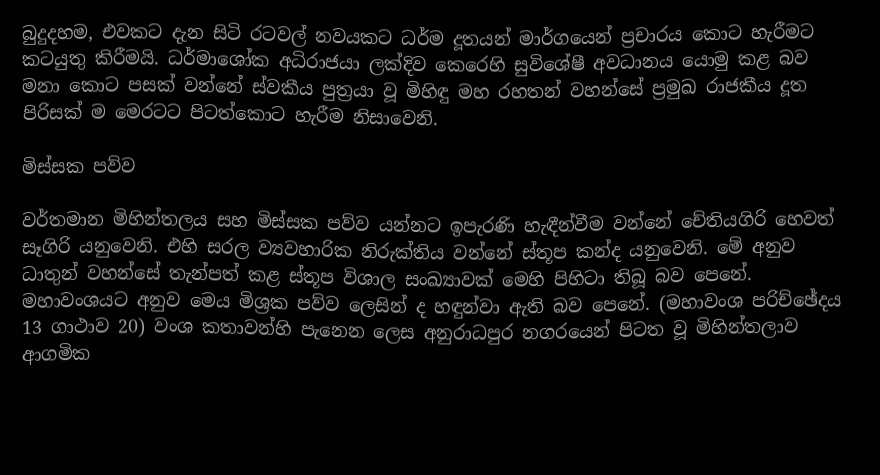බුදුදහම, එවකට දැන සිටි රටවල් නවයකට ධර්ම දූතයන් මාර්ගයෙන් ප්‍රචාරය කොට හැරීමට කටයුතු කිරීමයි. ධර්මාශෝක අධිරාජයා ලක්දිව කෙරෙහි සුවිශේෂී අවධානය යොමු කළ බව මනා කොට පසක් වන්නේ ස්වකීය පුත්‍රයා වූ මිහිඳු මහ රහතන් වහන්සේ ප්‍රමුඛ රාජකීය දූත පිරිසක් ම මෙරටට පිටත්කොට හැරීම නිසාවෙනි.

මිස්‌සක පව්ව

වර්තමාන මිහින්තලය සහ මිස්‌සක පව්ව යන්නට ඉපැරණි හැඳීන්වීම වන්නේ චේතියගිරි හෙවත් සෑගිරි යනුවෙනි. එහි සරල ව්‍යවහාරික නිරුක්‌තිය වන්නේ ස්‌තූප කන්ද යනුවෙනි. මේ අනුව ධාතුන් වහන්සේ තැන්පත් කළ ස්‌තූප විශාල සංඛ්‍යාවක්‌ මෙහි පිහිටා තිබූ බව පෙනේ. මහාවංශයට අනුව මෙය මිශ්‍රක පව්ව ලෙසින් ද හඳුන්වා ඇති බව පෙනේ. (මහාවංශ පරිච්ඡේදය 13 ගාථාව 20) වංශ කතාවන්හි පැනෙන ලෙස අනුරාධපුර නගරයෙන් පිටත වූ මිහින්තලාව ආගමික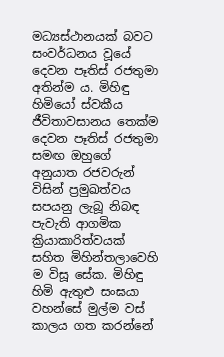මධ්‍යස්ථානයක් බවට සංවර්ධනය වූයේ දෙවන පෑතිස් රජතුමා අතින්ම ය. මිහිඳු හිමියෝ ස්වකීය ජීවිතාවසානය තෙක්ම දෙවන පෑතිස් රජතුමා සමඟ ඔහුගේ අනුයාත රජවරුන් විසින් ප්‍රමුඛත්වය සපයනු ලැබූ නිබඳ පැවැති ආගමික ක්‍රියාකාරිත්වයක් සහිත මිහින්තලාවෙහි ම විසූ සේක. මිහිඳු හිමි ඇතුළු සංඝයා වහන්සේ මුල්ම වස්‌ කාලය ගත කරන්නේ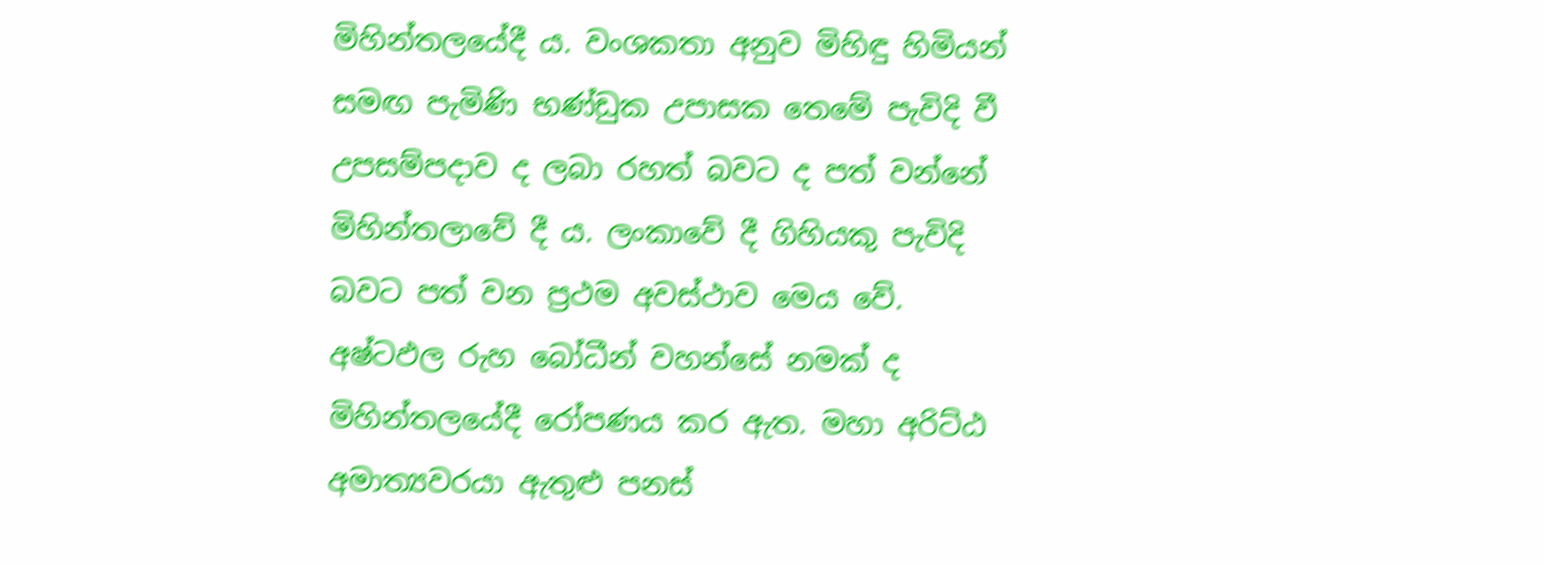මිහින්තලයේදී ය. වංශකතා අනුව මිහිඳු හිමියන් සමඟ පැමිණි භණ්‌ඩුක උපාසක තෙමේ පැවිදි වී උපසම්පදාව ද ලබා රහත් බවට ද පත් වන්නේ මිහින්තලාවේ දී ය. ලංකාවේ දී ගිහියකු පැවිදි බවට පත් වන ප්‍රථම අවස්‌ථාව මෙය වේ. අෂ්ටඵල රුහ බෝධීන් වහන්සේ නමක්‌ ද මිහින්තලයේදී රෝපණය කර ඇත. මහා අරිට්‌ඨ අමාත්‍යවරයා ඇතුළු පනස්‌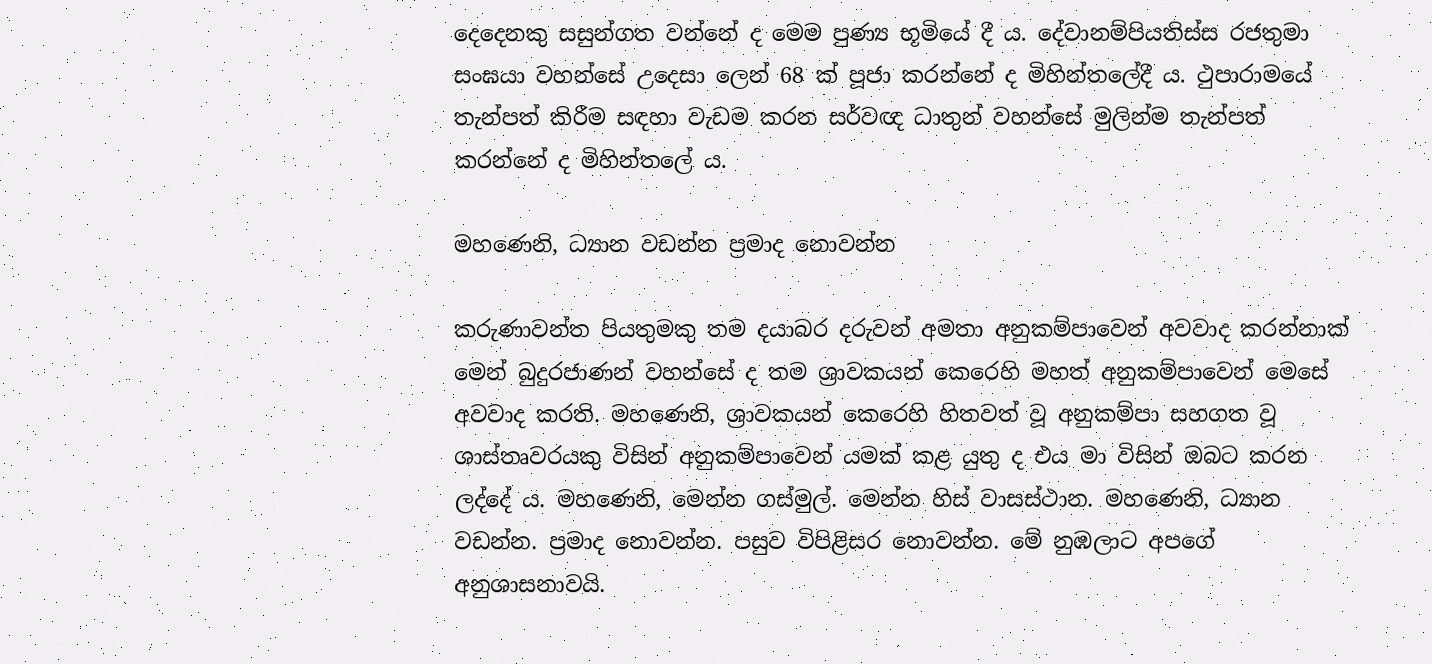දෙදෙනකු සසුන්ගත වන්නේ ද මෙම පුණ්‍ය භූමියේ දී ය. දේවානම්පියතිස්‌ස රජතුමා සංඝයා වහන්සේ උදෙසා ලෙන් 68 ක්‌ පූජා කරන්නේ ද මිහින්තලේදී ය. ථුපාරාමයේ තැන්පත් කිරීම සඳහා වැඩම කරන සර්වඥ ධාතුන් වහන්සේ මුලින්ම තැන්පත් කරන්නේ ද මිහින්තලේ ය.

මහණෙනි, ධ්‍යාන වඩන්න ප්‍රමාද නොවන්න

කරුණාවන්ත පියතුමකු තම දයාබර දරුවන් අමතා අනුකම්පාවෙන් අවවාද කරන්නාක් මෙන් බුදුරජාණන් වහන්සේ ද තම ශ්‍රාවකයන් කෙරෙහි මහත් අනුකම්පාවෙන් මෙසේ අවවාද කරති. මහණෙනි, ශ්‍රාවකයන් කෙරෙහි හිතවත් වූ අනුකම්පා සහගත වූ ශාස්තෘවරයකු විසින් අනුකම්පාවෙන් යමක් කළ යුතු ද එය මා විසින් ඔබට කරන ලද්දේ ය. මහණෙනි, මෙන්න ගස්මුල්. මෙන්න හිස් වාසස්ථාන. මහණෙනි, ධ්‍යාන වඩන්න. ප්‍රමාද නොවන්න. පසුව විපිළිසර නොවන්න. මේ නුඹලාට අපගේ අනුශාසනාවයි.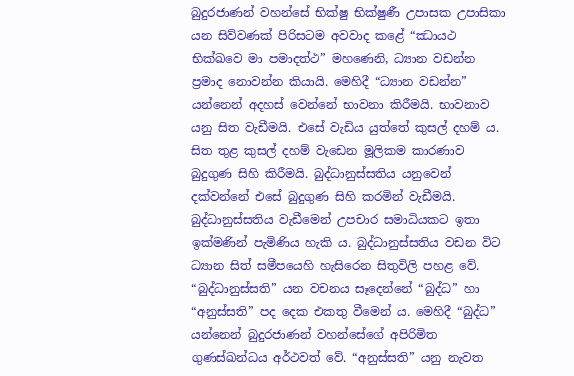බුදුරජාණන් වහන්සේ භික්ෂු භික්ෂුණී උපාසක උපාසිකා යන සිව්වණක් පිරිසටම අවවාද කළේ “ඣායථ භික්ඛවෙ මා පමාදත්ථ” මහණෙනි, ධ්‍යාන වඩන්න ප්‍රමාද නොවන්න කියායි. මෙහිදී “ධ්‍යාන වඩන්න” යන්නෙන් අදහස් වෙන්නේ භාවනා කිරීමයි. භාවනාව යනු සිත වැඩීමයි. එසේ වැඩිය යුත්තේ කුසල් දහම් ය. සිත තුළ කුසල් දහම් වැඩෙන මූලිකම කාරණාව බුදුගුණ සිහි කිරීමයි. බුද්ධානුස්සතිය යනුවෙන් දක්වන්නේ එසේ බුදුගුණ සිහි කරමින් වැඩීමයි. බුද්ධානුස්සතිය වැඩීමෙන් උපචාර සමාධියකට ඉතා ඉක්මණින් පැමිණිය හැකි ය. බුද්ධානුස්සතිය වඩන විට ධ්‍යාන සිත් සමීපයෙහි හැසිරෙන සිතුවිලි පහළ වේ. “බුද්ධානුස්සති” යන වචනය සෑදෙන්නේ “බුද්ධ” හා “අනුස්සති” පද දෙක එකතු වීමෙන් ය. මෙහිදී “බුද්ධ” යන්නෙන් බුදුරජාණන් වහන්සේගේ අපිරිමිත ගුණස්ඛන්ධය අර්ථවත් වේ. “අනුස්සති” යනු නැවත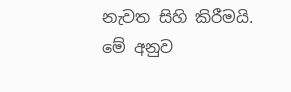නැවත සිහි කිරීමයි. මේ අනුව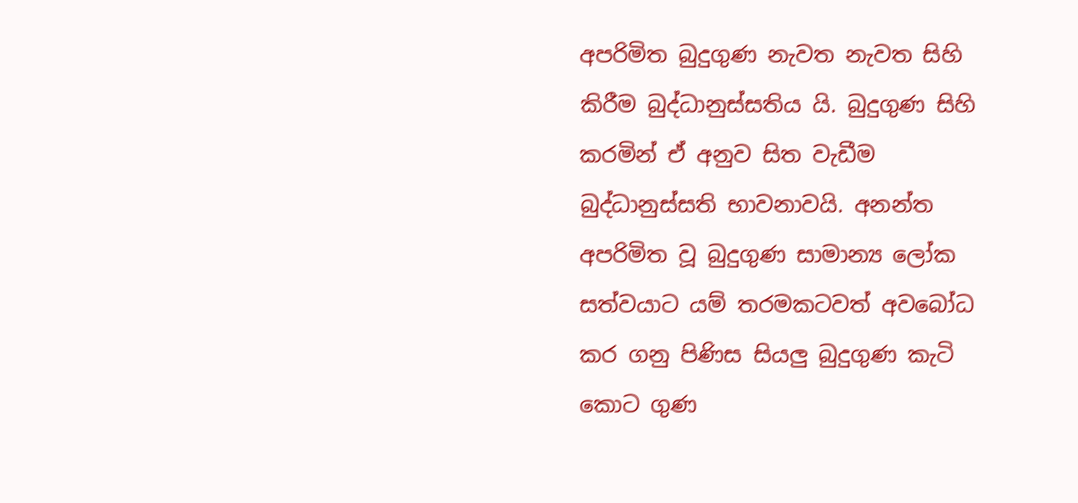අපරිමිත බුදුගුණ නැවත නැවත සිහි කිරීම බුද්ධානුස්සතිය යි. බුදුගුණ සිහි කරමින් ඒ අනුව සිත වැඩීම බුද්ධානුස්සති භාවනාවයි. අනන්ත අපරිමිත වූ බුදුගුණ සාමාන්‍ය ලෝක සත්වයාට යම් තරමකටවත් අවබෝධ කර ගනු පිණිස සියලු බුදුගුණ කැටි කොට ගුණ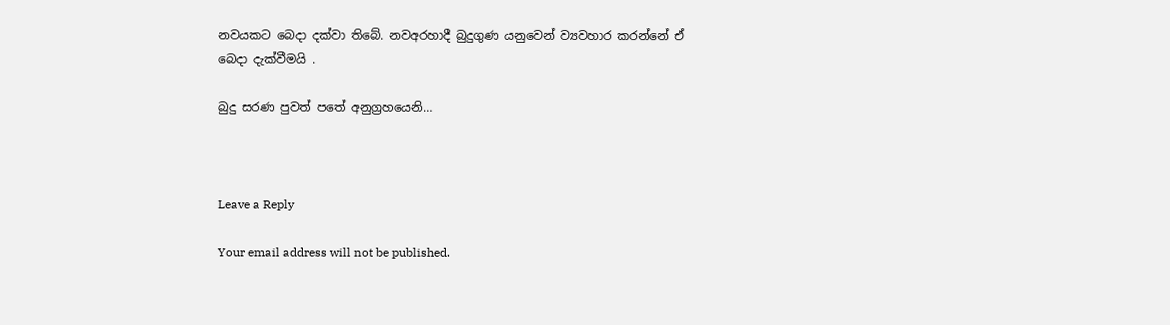නවයකට බෙදා දක්වා තිබේ. නවඅරහාදී බුදුගුණ යනුවෙන් ව්‍යවහාර කරන්නේ ඒ බෙදා දැක්වීමයි .

බුදු සරණ පුවත් පතේ අනුග්‍රහයෙනි…



Leave a Reply

Your email address will not be published.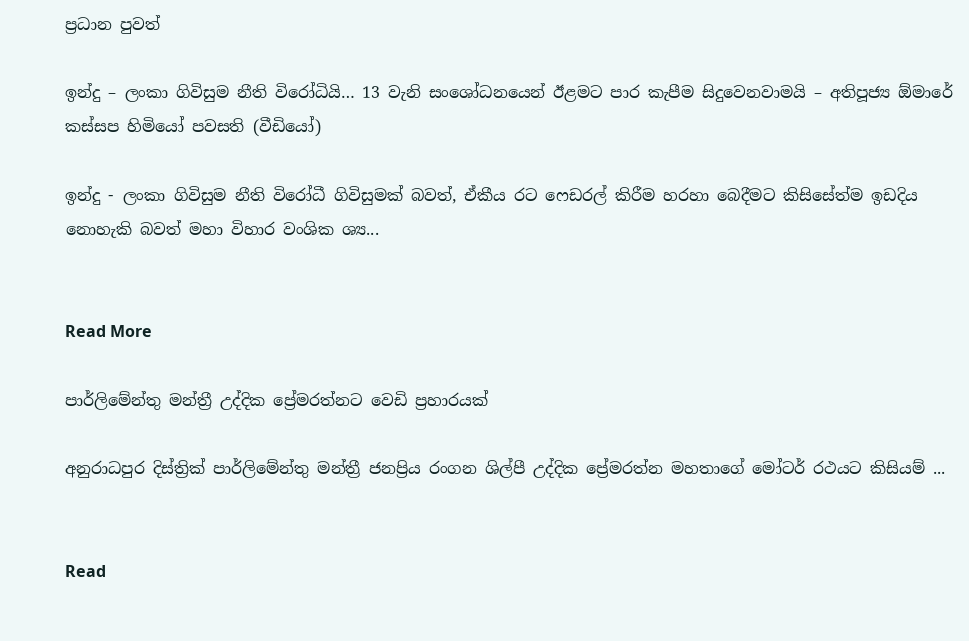ප්‍රධාන පුවත්

ඉන්දු – ලංකා ගිවිසුම නීති විරෝධියි… 13 වැනි සංශෝධනයෙන් ඊළමට පාර කැපීම සිදුවෙනවාමයි – අතිපූජ්‍ය ඕමාරේ කස්සප හිමියෝ පවසති (වීඩියෝ)

ඉන්දු - ලංකා ගිවිසුම නීති විරෝධී ගිවිසුමක් බවත්, ඒකීය රට ෆෙඩරල් කිරීම හරහා බෙදීමට කිසිසේත්ම ඉඩදිය නොහැකි බවත් මහා විහාර වංශික ශ්‍ය...


Read More

පාර්ලිමේන්තු මන්ත්‍රී උද්දික ප්‍රේමරත්නට වෙඩි ප්‍රහාරයක්

අනුරාධපුර දිස්ත්‍රික් පාර්ලිමේන්තු මන්ත්‍රී ජනප්‍රිය රංගන ශිල්පී උද්දික ප්‍රේමරත්න මහතාගේ මෝටර් රථයට කිසියම් ...


Read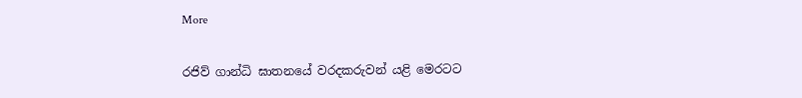More

රජිව් ගාන්ධි ඝාතනයේ වරදකරුවන් යළි මෙරටට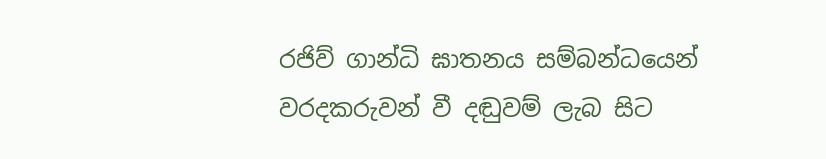රජිව් ගාන්ධි ඝාතනය සම්බන්ධයෙන් වරදකරුවන් වී දඬුවම් ලැබ සිට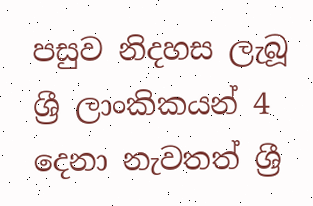පසුව නිදහස ලැබූ ශ්‍රී ලාංකිකයන් 4 දෙනා නැවතත් ශ්‍රී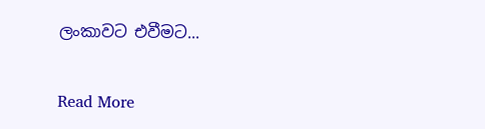ලංකාවට එවීමට...


Read More